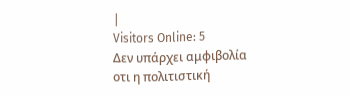|
Visitors Online: 5
Δεν υπάρχει αμφιβολία οτι η πολιτιστική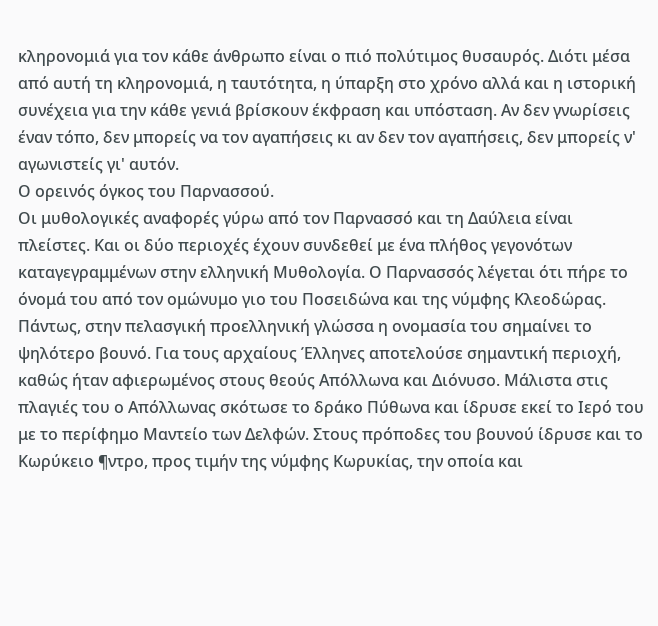κληρονομιά για τον κάθε άνθρωπο είναι ο πιό πολύτιμος θυσαυρός. Διότι μέσα από αυτή τη κληρονομιά, η ταυτότητα, η ύπαρξη στο χρόνο αλλά και η ιστορική συνέχεια για την κάθε γενιά βρίσκουν έκφραση και υπόσταση. Αν δεν γνωρίσεις έναν τόπο, δεν μπορείς να τον αγαπήσεις κι αν δεν τον αγαπήσεις, δεν μπορείς ν' αγωνιστείς γι' αυτόν.
Ο ορεινός όγκος του Παρνασσού.
Οι μυθολογικές αναφορές γύρω από τον Παρνασσό και τη Δαύλεια είναι πλείστες. Και οι δύο περιοχές έχουν συνδεθεί με ένα πλήθος γεγονότων καταγεγραμμένων στην ελληνική Μυθολογία. Ο Παρνασσός λέγεται ότι πήρε το όνομά του από τον ομώνυμο γιο του Ποσειδώνα και της νύμφης Κλεοδώρας. Πάντως, στην πελασγική προελληνική γλώσσα η ονομασία του σημαίνει το ψηλότερο βουνό. Για τους αρχαίους Έλληνες αποτελούσε σημαντική περιοχή, καθώς ήταν αφιερωμένος στους θεούς Απόλλωνα και Διόνυσο. Μάλιστα στις πλαγιές του ο Απόλλωνας σκότωσε το δράκο Πύθωνα και ίδρυσε εκεί το Ιερό του με το περίφημο Μαντείο των Δελφών. Στους πρόποδες του βουνού ίδρυσε και το Κωρύκειο ¶ντρο, προς τιμήν της νύμφης Κωρυκίας, την οποία και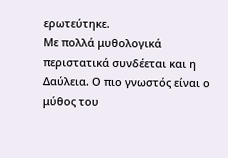ερωτεύτηκε.
Με πολλά μυθολογικά περιστατικά συνδέεται και η Δαύλεια. Ο πιο γνωστός είναι ο μύθος του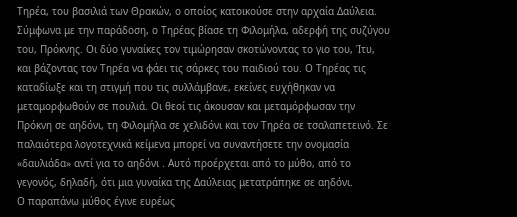Τηρέα, του βασιλιά των Θρακών, ο οποίος κατοικούσε στην αρχαία Δαύλεια. Σύμφωνα με την παράδοση, ο Τηρέας βίασε τη Φιλομήλα, αδερφή της συζύγου του, Πρόκνης. Οι δύο γυναίκες τον τιμώρησαν σκοτώνοντας το γιο του, Ίτυ, και βάζοντας τον Τηρέα να φάει τις σάρκες του παιδιού του. Ο Τηρέας τις καταδίωξε και τη στιγμή που τις συλλάμβανε, εκείνες ευχήθηκαν να μεταμορφωθούν σε πουλιά. Οι θεοί τις άκουσαν και μεταμόρφωσαν την Πρόκνη σε αηδόνι, τη Φιλομήλα σε χελιδόνι και τον Τηρέα σε τσαλαπετεινό. Σε παλαιότερα λογοτεχνικά κείμενα μπορεί να συναντήσετε την ονομασία «δαυλιάδα» αντί για το αηδόνι . Αυτό προέρχεται από το μύθο, από το γεγονός, δηλαδή, ότι μια γυναίκα της Δαύλειας μετατράπηκε σε αηδόνι.
Ο παραπάνω μύθος έγινε ευρέως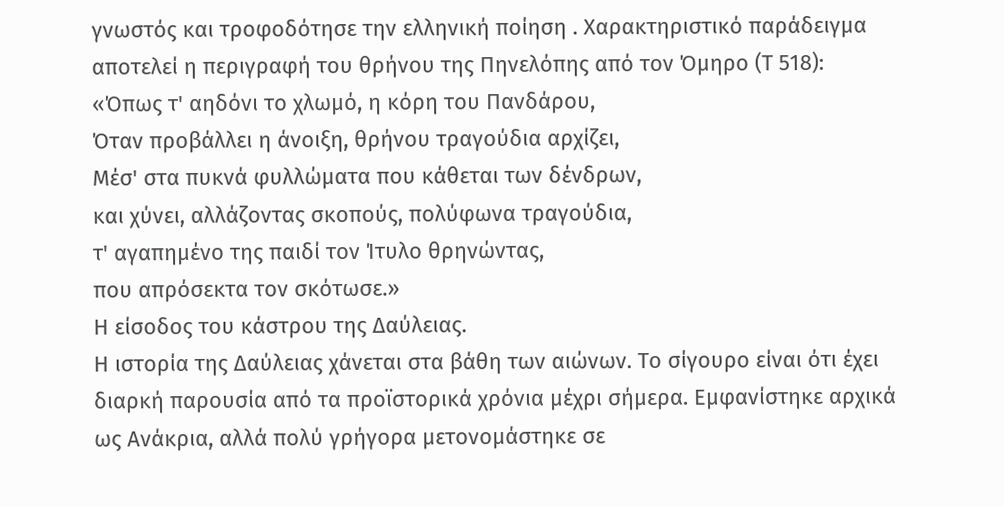γνωστός και τροφοδότησε την ελληνική ποίηση . Χαρακτηριστικό παράδειγμα αποτελεί η περιγραφή του θρήνου της Πηνελόπης από τον Όμηρο (Τ 518):
«Όπως τ' αηδόνι το χλωμό, η κόρη του Πανδάρου,
Όταν προβάλλει η άνοιξη, θρήνου τραγούδια αρχίζει,
Μέσ' στα πυκνά φυλλώματα που κάθεται των δένδρων,
και χύνει, αλλάζοντας σκοπούς, πολύφωνα τραγούδια,
τ' αγαπημένο της παιδί τον Ίτυλο θρηνώντας,
που απρόσεκτα τον σκότωσε.»
Η είσοδος του κάστρου της Δαύλειας.
Η ιστορία της Δαύλειας χάνεται στα βάθη των αιώνων. Το σίγουρο είναι ότι έχει διαρκή παρουσία από τα προϊστορικά χρόνια μέχρι σήμερα. Εμφανίστηκε αρχικά ως Ανάκρια, αλλά πολύ γρήγορα μετονομάστηκε σε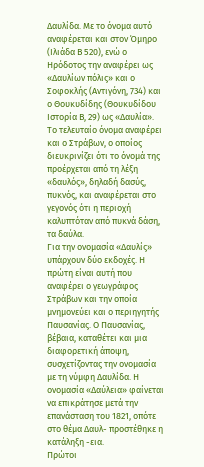Δαυλίδα. Με το όνομα αυτό αναφέρεται και στον Όμηρο (Ιλιάδα Β 520), ενώ ο Ηρόδοτος την αναφέρει ως «Δαυλίων πόλις» και ο Σοφοκλής (Αντιγόνη, 734) και ο Θουκυδίδης (Θουκυδίδου Ιστορία Β, 29) ως «Δαυλία». Το τελευταίο όνομα αναφέρει και ο Στράβων, ο οποίος διευκρινίζει ότι το όνομά της προέρχεται από τη λέξη «δαυλός», δηλαδή δασύς, πυκνός, και αναφέρεται στο γεγονός ότι η περιοχή καλυπτόταν από πυκνά δάση, τα δαύλα.
Για την ονομασία «Δαυλίς» υπάρχουν δύο εκδοχές. Η πρώτη είναι αυτή που αναφέρει ο γεωγράφος Στράβων και την οποία μνημονεύει και ο περιηγητής Παυσανίας. Ο Παυσανίας, βέβαια, καταθέτει και μια διαφορετική άποψη, συσχετίζοντας την ονομασία με τη νύμφη Δαυλίδα. Η ονομασία «Δαύλεια» φαίνεται να επικράτησε μετά την επανάσταση του 1821, οπότε στο θέμα Δαυλ- προστέθηκε η κατάληξη -εια.
Πρώτοι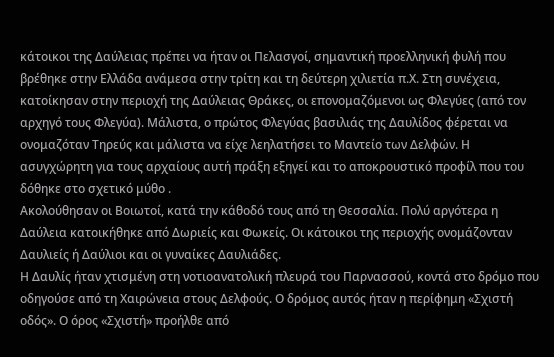κάτοικοι της Δαύλειας πρέπει να ήταν οι Πελασγοί, σημαντική προελληνική φυλή που βρέθηκε στην Ελλάδα ανάμεσα στην τρίτη και τη δεύτερη χιλιετία π.Χ. Στη συνέχεια, κατοίκησαν στην περιοχή της Δαύλειας Θράκες, οι επονομαζόμενοι ως Φλεγύες (από τον αρχηγό τους Φλεγύα). Μάλιστα, ο πρώτος Φλεγύας βασιλιάς της Δαυλίδος φέρεται να ονομαζόταν Τηρεύς και μάλιστα να είχε λεηλατήσει το Μαντείο των Δελφών. Η ασυγχώρητη για τους αρχαίους αυτή πράξη εξηγεί και το αποκρουστικό προφίλ που του δόθηκε στο σχετικό μύθο .
Ακολούθησαν οι Βοιωτοί, κατά την κάθοδό τους από τη Θεσσαλία. Πολύ αργότερα η Δαύλεια κατοικήθηκε από Δωριείς και Φωκείς. Οι κάτοικοι της περιοχής ονομάζονταν Δαυλιείς ή Δαύλιοι και οι γυναίκες Δαυλιάδες.
Η Δαυλίς ήταν χτισμένη στη νοτιοανατολική πλευρά του Παρνασσού, κοντά στο δρόμο που οδηγούσε από τη Χαιρώνεια στους Δελφούς. Ο δρόμος αυτός ήταν η περίφημη «Σχιστή οδός». Ο όρος «Σχιστή» προήλθε από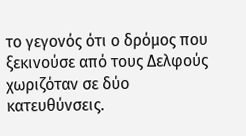το γεγονός ότι ο δρόμος που ξεκινούσε από τους Δελφούς χωριζόταν σε δύο κατευθύνσεις.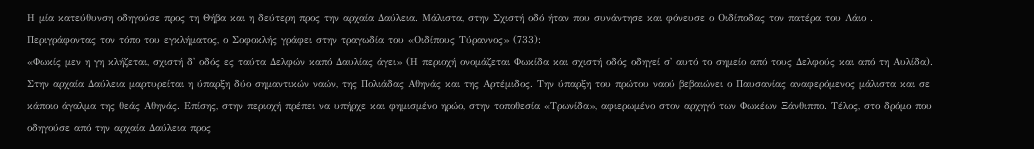Η μία κατεύθυνση οδηγούσε προς τη Θήβα και η δεύτερη προς την αρχαία Δαύλεια. Μάλιστα, στην Σχιστή οδό ήταν που συνάντησε και φόνευσε ο Οιδίποδας τον πατέρα του Λάιο . Περιγράφοντας τον τόπο του εγκλήματος, ο Σοφοκλής γράφει στην τραγωδία του «Οιδίπους Τύραννος» (733):
«Φωκίς μεν η γη κλήζεται, σχιστή δ' οδός ες ταύτα Δελφών καπό Δαυλίας άγει» (Η περιοχή ονομάζεται Φωκίδα και σχιστή οδός οδηγεί σ' αυτό το σημείο από τους Δελφούς και από τη Αυλίδα).
Στην αρχαία Δαύλεια μαρτυρείται η ύπαρξη δύο σημαντικών ναών, της Πολιάδας Αθηνάς και της Αρτέμιδος. Την ύπαρξη του πρώτου ναού βεβαιώνει ο Παυσανίας αναφερόμενος μάλιστα και σε κάποιο άγαλμα της θεάς Αθηνάς. Επίσης, στην περιοχή πρέπει να υπήρχε και φημισμένο ηρώο, στην τοποθεσία «Τρωνίδα», αφιερωμένο στον αρχηγό των Φωκέων Ξάνθιππο. Τέλος, στο δρόμο που οδηγούσε από την αρχαία Δαύλεια προς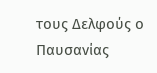τους Δελφούς ο Παυσανίας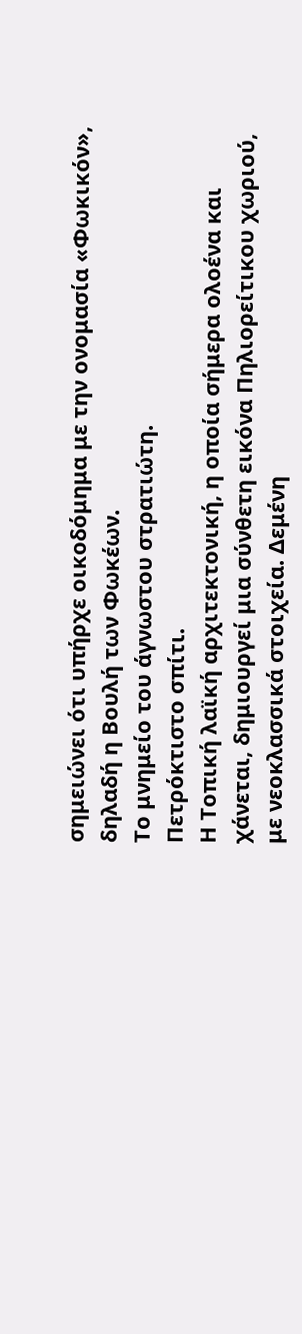σημειώνει ότι υπήρχε οικοδόμημα με την ονομασία «Φωκικόν», δηλαδή η Βουλή των Φωκέων.
Το μνημείο του άγνωστου στρατιώτη.
Πετρόκτιστο σπίτι.
Η Τοπική λαϊκή αρχιτεκτονική, η οποία σήμερα ολοένα και χάνεται, δημιουργεί μια σύνθετη εικόνα Πηλιορείτικου χωριού, με νεοκλασσικά στοιχεία. Δεμένη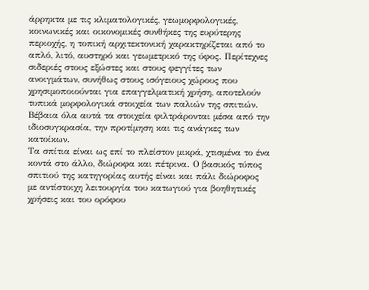άρρηκτα με τις κλιματολογικές, γεωμορφολογικές, κοινωνικές και οικονομικές συνθήκες της ευρύτερης περιοχής, η τοπική αρχιτεκτονική χαρακτηρίζεται από το απλό, λιτό, αυστηρό και γεωμετρικό της ύφος. Περίτεχνες σιδεριές στους εξώστες και στους φεγγίτες των ανοιγμάτων, συνήθως στους ισόγειους χώρους που χρησιμοποιούνται για επαγγελματική χρήση, αποτελούν τυπικά μορφολογικά στοιχεία των παλιών της σπιτιών. Βέβαια όλα αυτά τα στοιχεία φιλτράρονται μέσα από την ιδιοσυγκρασία, την προτίμηση και τις ανάγκες των κατοίκων.
Τα σπίτια είναι ως επί το πλείστον μικρά, χτισμένα το ένα κοντά στο άλλο, διώροφα και πέτρινα. Ο βασικός τύπος σπιτιού της κατηγορίας αυτής είναι και πάλι διώροφος με αντίστοιχη λειτουργία του κατωγιού για βοηθητικές χρήσεις και του ορόφου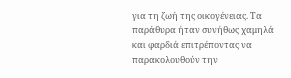για τη ζωή της οικογένειας. Τα παράθυρα ήταν συνήθως χαμηλά και φαρδιά επιτρέποντας να παρακολουθούν την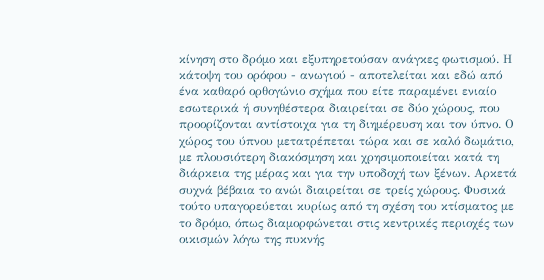κίνηση στο δρόμο και εξυπηρετούσαν ανάγκες φωτισμού. Η κάτοψη του ορόφου - ανωγιού - αποτελείται και εδώ από ένα καθαρό ορθογώνιο σχήμα που είτε παραμένει ενιαίο εσωτερικά ή συνηθέστερα διαιρείται σε δύο χώρους, που προορίζονται αντίστοιχα για τη διημέρευση και τον ύπνο. Ο χώρος του ύπνου μετατρέπεται τώρα και σε καλό δωμάτιο, με πλουσιότερη διακόσμηση και χρησιμοποιείται κατά τη διάρκεια της μέρας και για την υποδοχή των ξένων. Αρκετά συχνά βέβαια το ανώι διαιρείται σε τρείς χώρους. Φυσικά τούτο υπαγορεύεται κυρίως από τη σχέση του κτίσματος με το δρόμο, όπως διαμορφώνεται στις κεντρικές περιοχές των οικισμών λόγω της πυκνής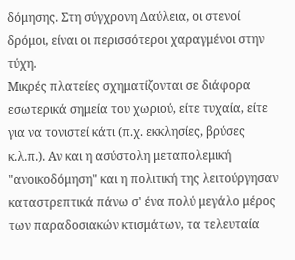δόμησης. Στη σύγχρονη Δαύλεια, οι στενοί δρόμοι, είναι οι περισσότεροι χαραγμένοι στην τύχη.
Μικρές πλατείες σχηματίζονται σε διάφορα εσωτερικά σημεία του χωριού, είτε τυχαία, είτε για να τονιστεί κάτι (π.χ. εκκλησίες, βρύσες κ.λ.π.). Αν και η ασύστολη μεταπολεμική "ανοικοδόμηση" και η πολιτική της λειτούργησαν καταστρεπτικά πάνω σ' ένα πολύ μεγάλο μέρος των παραδοσιακών κτισμάτων, τα τελευταία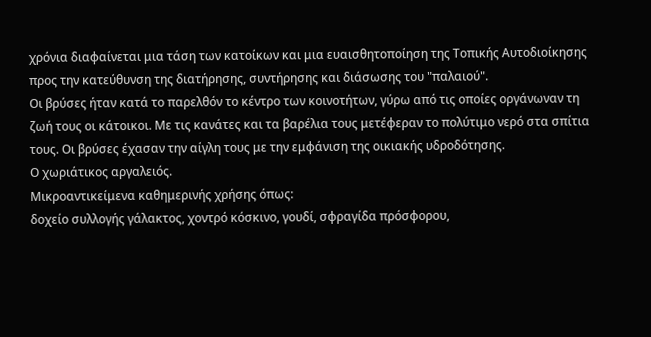χρόνια διαφαίνεται μια τάση των κατοίκων και μια ευαισθητοποίηση της Τοπικής Αυτοδιοίκησης προς την κατεύθυνση της διατήρησης, συντήρησης και διάσωσης του "παλαιού".
Οι βρύσες ήταν κατά το παρελθόν το κέντρο των κοινοτήτων, γύρω από τις οποίες οργάνωναν τη ζωή τους οι κάτοικοι. Με τις κανάτες και τα βαρέλια τους μετέφεραν το πολύτιμο νερό στα σπίτια τους. Οι βρύσες έχασαν την αίγλη τους με την εμφάνιση της οικιακής υδροδότησης.
Ο χωριάτικος αργαλειός.
Μικροαντικείμενα καθημερινής χρήσης όπως:
δοχείο συλλογής γάλακτος, χοντρό κόσκινο, γουδί, σφραγίδα πρόσφορου,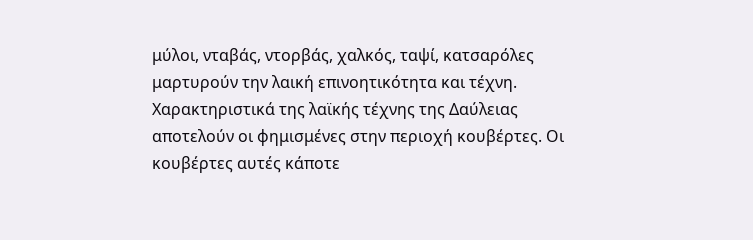μύλοι, νταβάς, ντορβάς, χαλκός, ταψί, κατσαρόλες μαρτυρούν την λαική επινοητικότητα και τέχνη. Χαρακτηριστικά της λαϊκής τέχνης της Δαύλειας αποτελούν οι φημισμένες στην περιοχή κουβέρτες. Οι κουβέρτες αυτές κάποτε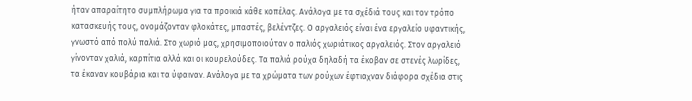ήταν απαραίτητο συμπλήρωμα για τα προικιά κάθε κοπέλας. Ανάλογα με τα σχέδιά τους και τον τρόπο κατασκευής τους, ονομάζονταν φλοκάτες, μπαστές, βελέντζες. Ο αργαλειός είναι ένα εργαλείο υφαντικής, γνωστό από πολύ παλιά. Στο χωριό μας, χρησιμοποιούταν ο παλιός χωριάτικος αργαλειός. Στον αργαλειό γίνονταν χαλιά, καρπίτια αλλά και οι κουρελούδες. Τα παλιά ρούχα δηλαδή τα έκοβαν σε στενές λωρίδες, τα έκαναν κουβάρια και τα ύφαιναν. Ανάλογα με τα χρώματα των ρούχων έφτιαχναν διάφορα σχέδια στις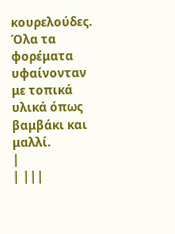κουρελούδες. Όλα τα φορέματα υφαίνονταν με τοπικά υλικά όπως βαμβάκι και μαλλί.
|
| |||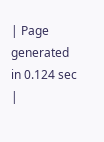| Page generated in 0.124 sec |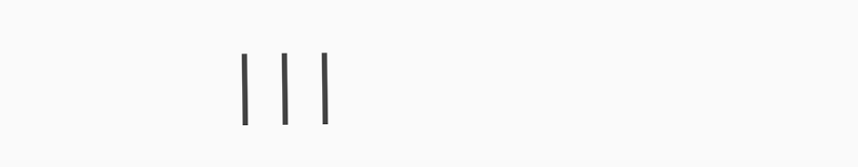|||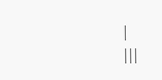|
|||